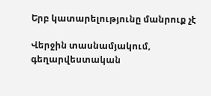Երբ կատարելությունը մանրուք չէ

Վերջին տասնամյակում, գեղարվեստական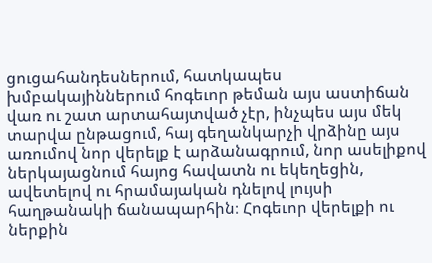ցուցահանդեսներում, հատկապես խմբակայիններում հոգեւոր թեման այս աստիճան վառ ու շատ արտահայտված չէր, ինչպես այս մեկ տարվա ընթացում, հայ գեղանկարչի վրձինը այս առումով նոր վերելք է արձանագրում, նոր ասելիքով ներկայացնում հայոց հավատն ու եկեղեցին, ավետելով ու հրամայական դնելով լույսի հաղթանակի ճանապարհին։ Հոգեւոր վերելքի ու ներքին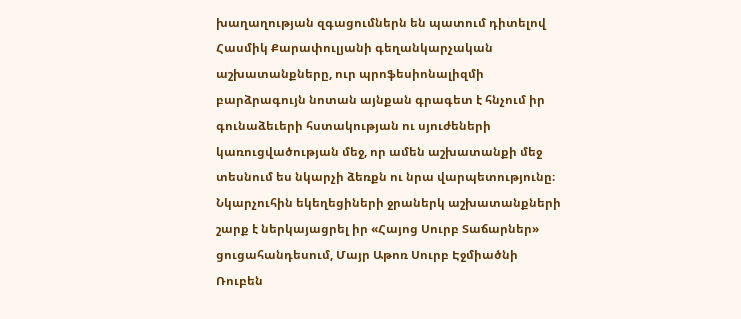խաղաղության զգացումներն են պատում դիտելով Հասմիկ Քարափուլյանի գեղանկարչական աշխատանքները, ուր պրոֆեսիոնալիզմի բարձրագույն նոտան այնքան գրագետ է հնչում իր գունաձեւերի հստակության ու սյուժեների կառուցվածության մեջ, որ ամեն աշխատանքի մեջ տեսնում ես նկարչի ձեռքն ու նրա վարպետությունը։ Նկարչուհին եկեղեցիների ջրաներկ աշխատանքների շարք է ներկայացրել իր «Հայոց Սուրբ Տաճարներ» ցուցահանդեսում, Մայր Աթոռ Սուրբ Էջմիածնի Ռուբեն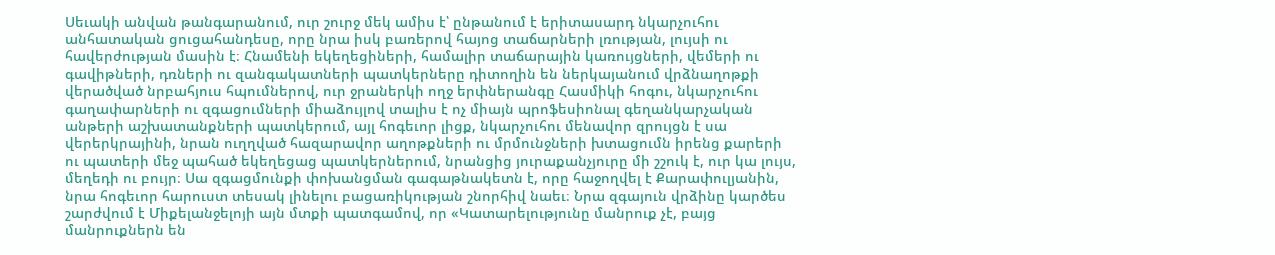Սեւակի անվան թանգարանում, ուր շուրջ մեկ ամիս է՝ ընթանում է երիտասարդ նկարչուհու անհատական ցուցահանդեսը, որը նրա իսկ բառերով հայոց տաճարների լռության, լույսի ու հավերժության մասին է։ Հնամենի եկեղեցիների, համալիր տաճարային կառույցների, վեմերի ու գավիթների, դռների ու զանգակատների պատկերները դիտողին են ներկայանում վրձնաղոթքի վերածված նրբահյուս հպումներով, ուր ջրաներկի ողջ երփներանգը Հասմիկի հոգու, նկարչուհու գաղափարների ու զգացումների միաձույլով տալիս է ոչ միայն պրոֆեսիոնալ գեղանկարչական անթերի աշխատանքների պատկերում, այլ հոգեւոր լիցք, նկարչուհու մենավոր զրույցն է սա վերերկրայինի, նրան ուղղված հազարավոր աղոթքների ու մրմունջների խտացումն իրենց քարերի ու պատերի մեջ պահած եկեղեցաց պատկերներում, նրանցից յուրաքանչյուրը մի շշուկ է, ուր կա լույս, մեղեդի ու բույր։ Սա զգացմունքի փոխանցման գագաթնակետն է, որը հաջողվել է Քարափուլյանին, նրա հոգեւոր հարուստ տեսակ լինելու բացառիկության շնորհիվ նաեւ։ Նրա զգայուն վրձինը կարծես շարժվում է Միքելանջելոյի այն մտքի պատգամով, որ «Կատարելությունը մանրուք չէ, բայց մանրուքներն են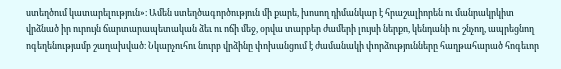ստեղծում կատարելություն»։ Ամեն ստեղծագործություն մի քարե, խոսող դիմանկար է հրաշալիորեն ու մանրակրկիտ վրձնած իր ուրույն ճարտարապետական ձեւ ու ոճի մեջ, օրվա տարբեր ժամերի լույսի ներքո, կենդանի ու շնչող, ապրեցնող ոգեղենությամբ շաղախված։ Նկարչուհու նուրբ վրձինը փոխանցում է ժամանակի փորձությունները հաղթահարած հոգեւոր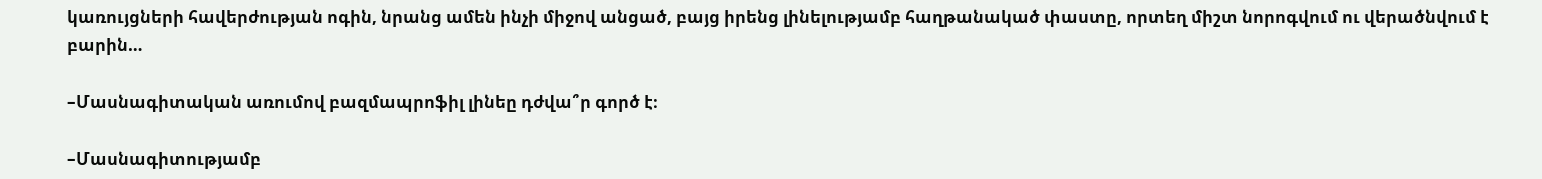կառույցների հավերժության ոգին, նրանց ամեն ինչի միջով անցած, բայց իրենց լինելությամբ հաղթանակած փաստը, որտեղ միշտ նորոգվում ու վերածնվում է բարին…

–Մասնագիտական առումով բազմապրոֆիլ լինեը դժվա՞ր գործ է։

–Մասնագիտությամբ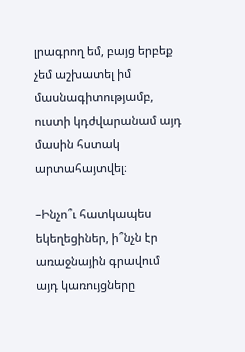լրագրող եմ, բայց երբեք չեմ աշխատել իմ մասնագիտությամբ, ուստի կդժվարանամ այդ մասին հստակ արտահայտվել։

–Ինչո՞ւ հատկապես եկեղեցիներ, ի՞նչն էր առաջնային գրավում այդ կառույցները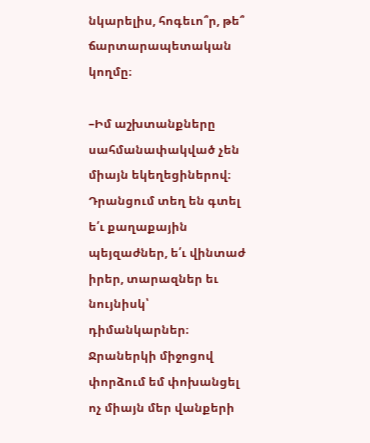նկարելիս, հոգեւո՞ր, թե՞ ճարտարապետական կողմը։

–Իմ աշխտանքները սահմանափակված չեն միայն եկեղեցիներով։ Դրանցում տեղ են գտել ե՛ւ քաղաքային պեյզաժներ, ե՛ւ վինտաժ իրեր, տարազներ եւ նույնիսկ՝ դիմանկարներ։ Ջրաներկի միջոցով փորձում եմ փոխանցել ոչ միայն մեր վանքերի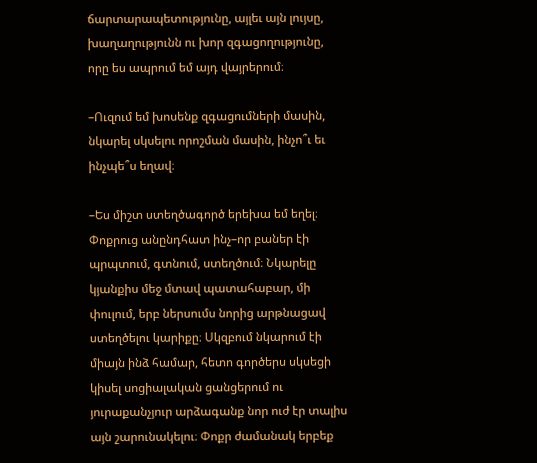ճարտարապետությունը, այլեւ այն լույսը, խաղաղությունն ու խոր զգացողությունը, որը ես ապրում եմ այդ վայրերում։

–Ուզում եմ խոսենք զգացումների մասին, նկարել սկսելու որոշման մասին, ինչո՞ւ եւ ինչպե՞ս եղավ։

–Ես միշտ ստեղծագործ երեխա եմ եղել։ Փոքրուց անընդհատ ինչ–որ բաներ էի պրպտում, գտնում, ստեղծում։ Նկարելը կյանքիս մեջ մտավ պատահաբար, մի փուլում, երբ ներսումս նորից արթնացավ ստեղծելու կարիքը։ Սկզբում նկարում էի միայն ինձ համար, հետո գործերս սկսեցի կիսել սոցիալական ցանցերում ու յուրաքանչյուր արձագանք նոր ուժ էր տալիս այն շարունակելու։ Փոքր ժամանակ երբեք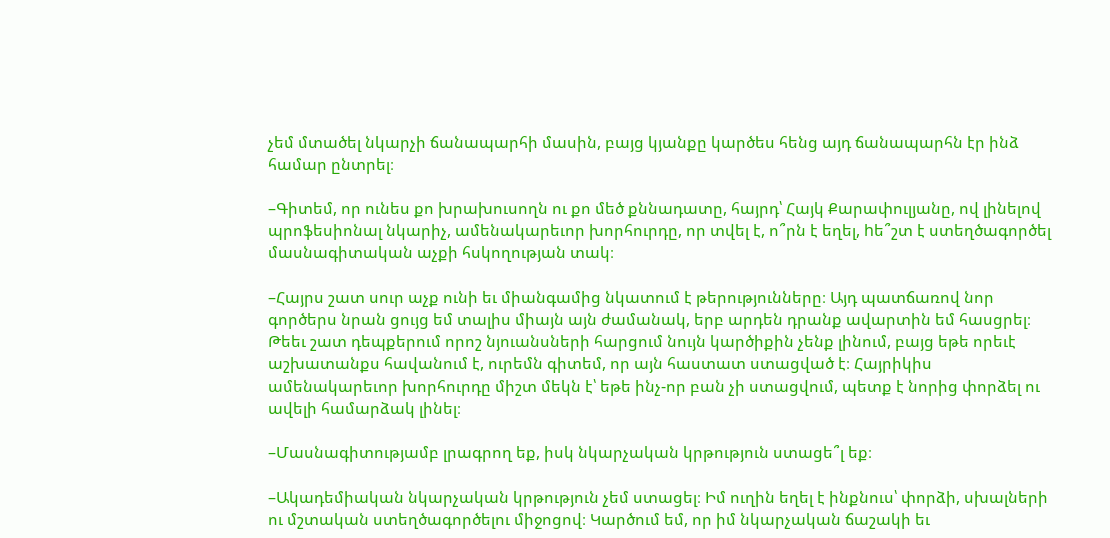չեմ մտածել նկարչի ճանապարհի մասին, բայց կյանքը կարծես հենց այդ ճանապարհն էր ինձ համար ընտրել։

–Գիտեմ, որ ունես քո խրախուսողն ու քո մեծ քննադատը, հայրդ՝ Հայկ Քարափուլյանը, ով լինելով պրոֆեսիոնալ նկարիչ, ամենակարեւոր խորհուրդը, որ տվել է, ո՞րն է եղել, hե՞շտ է ստեղծագործել մասնագիտական աչքի հսկողության տակ։

–Հայրս շատ սուր աչք ունի եւ միանգամից նկատում է թերությունները։ Այդ պատճառով նոր գործերս նրան ցույց եմ տալիս միայն այն ժամանակ, երբ արդեն դրանք ավարտին եմ հասցրել։ Թեեւ շատ դեպքերում որոշ նյուանսների հարցում նույն կարծիքին չենք լինում, բայց եթե որեւէ աշխատանքս հավանում է, ուրեմն գիտեմ, որ այն հաստատ ստացված է։ Հայրիկիս ամենակարեւոր խորհուրդը միշտ մեկն է՝ եթե ինչ-որ բան չի ստացվում, պետք է նորից փորձել ու ավելի համարձակ լինել։

–Մասնագիտությամբ լրագրող եք, իսկ նկարչական կրթություն ստացե՞լ եք։

–Ակադեմիական նկարչական կրթություն չեմ ստացել։ Իմ ուղին եղել է ինքնուս՝ փորձի, սխալների ու մշտական ստեղծագործելու միջոցով։ Կարծում եմ, որ իմ նկարչական ճաշակի եւ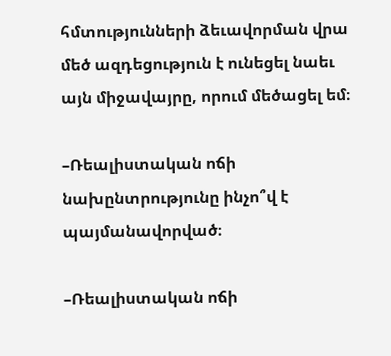հմտությունների ձեւավորման վրա մեծ ազդեցություն է ունեցել նաեւ այն միջավայրը, որում մեծացել եմ։

–Ռեալիստական ոճի նախընտրությունը ինչո՞վ է պայմանավորված։

–Ռեալիստական ոճի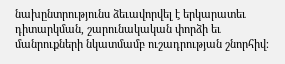նախընտրությունս ձեւավորվել է երկարատեւ դիտարկման, շարունակական փորձի եւ մանրուքների նկատմամբ ուշադրության շնորհիվ։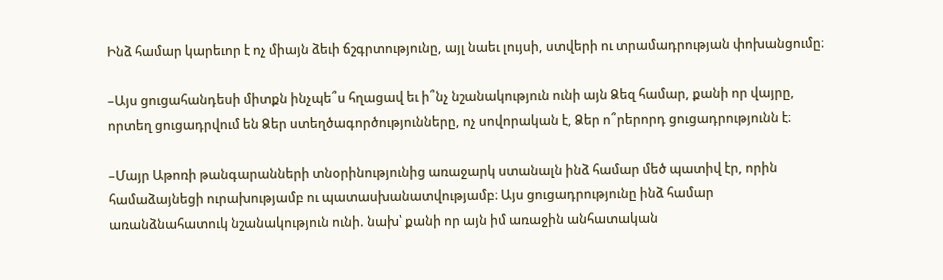Ինձ համար կարեւոր է ոչ միայն ձեւի ճշգրտությունը, այլ նաեւ լույսի, ստվերի ու տրամադրության փոխանցումը։

–Այս ցուցահանդեսի միտքն ինչպե՞ս հղացավ եւ ի՞նչ նշանակություն ունի այն Ձեզ համար, քանի որ վայրը, որտեղ ցուցադրվում են Ձեր ստեղծագործությունները, ոչ սովորական է, Ձեր ո՞րերորդ ցուցադրությունն է։

–Մայր Աթոռի թանգարանների տնօրինությունից առաջարկ ստանալն ինձ համար մեծ պատիվ էր, որին համաձայնեցի ուրախությամբ ու պատասխանատվությամբ։ Այս ցուցադրությունը ինձ համար առանձնահատուկ նշանակություն ունի. նախ՝ քանի որ այն իմ առաջին անհատական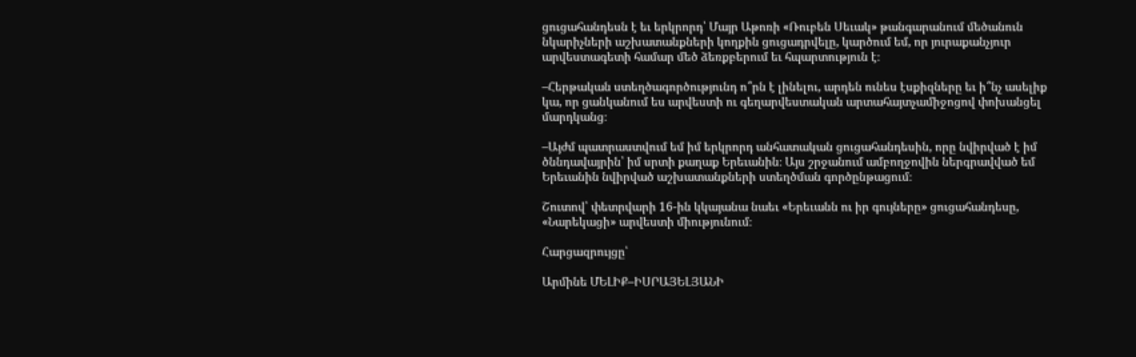ցուցահանդեսն է եւ երկրորդ՝ Մայր Աթոռի «Ռուբեն Սեւակ» թանգարանում մեծանուն նկարիչների աշխատանքների կողքին ցուցադրվելը, կարծում եմ, որ յուրաքանչյուր արվեստագետի համար մեծ ձեռքբերում եւ հպարտություն է։

–Հերթական ստեղծագործությունդ ո՞րն է լինելու, արդեն ունես էսքիզները եւ ի՞նչ ասելիք կա, որ ցանկանում ես արվեստի ու գեղարվեստական արտահայտչամիջոցով փոխանցել մարդկանց։

–Այժմ պատրաստվում եմ իմ երկրորդ անհատական ցուցահանդեսին, որը նվիրված է իմ ծննդավայրին՝ իմ սրտի քաղաք Երեւանին։ Այս շրջանում ամբողջովին ներգրավված եմ Երեւանին նվիրված աշխատանքների ստեղծման գործընթացում։

Շուտով՝ փետրվարի 16-ին կկայանա նաեւ «Երեւանն ու իր գույները» ցուցահանդեսը, «Նարեկացի» արվեստի միությունում։

Հարցազրույցը՝

Արմինե ՄԵԼԻՔ–ԻՍՐԱՅԵԼՅԱՆԻ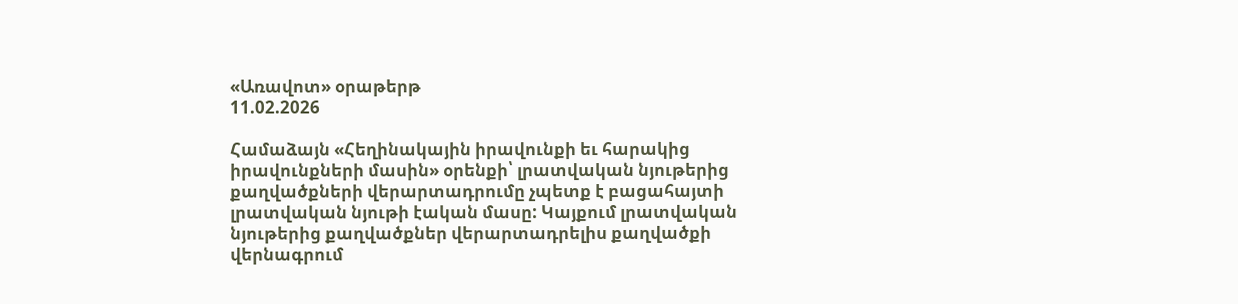«Առավոտ» օրաթերթ
11.02.2026

Համաձայն «Հեղինակային իրավունքի եւ հարակից իրավունքների մասին» օրենքի՝ լրատվական նյութերից քաղվածքների վերարտադրումը չպետք է բացահայտի լրատվական նյութի էական մասը: Կայքում լրատվական նյութերից քաղվածքներ վերարտադրելիս քաղվածքի վերնագրում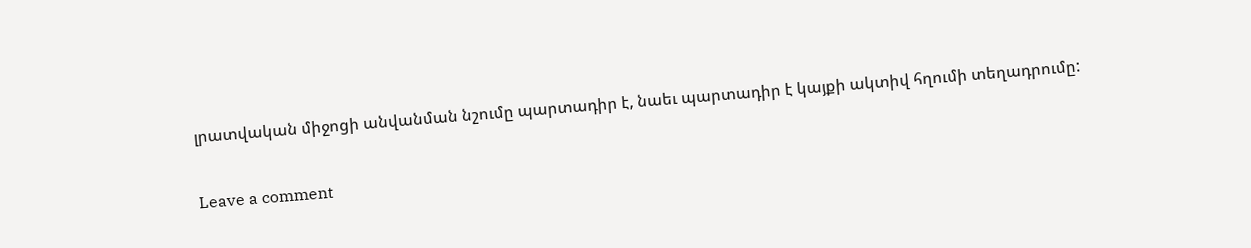լրատվական միջոցի անվանման նշումը պարտադիր է, նաեւ պարտադիր է կայքի ակտիվ հղումի տեղադրումը:

Leave a comment